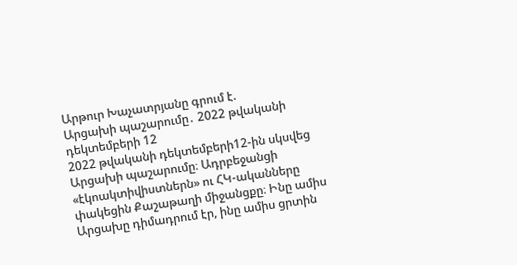Արթուր Խաչատրյանը գրում է.
Արցախի պաշարումը․ 2022 թվականի դեկտեմբերի 12
2022 թվականի դեկտեմբերի12-ին սկսվեց Արցախի պաշարումը։ Ադրբեջանցի «էկոակտիվիստներն» ու ՀԿ-ականները փակեցին Քաշաթաղի միջանցքը։ Ինը ամիս Արցախը դիմադրում էր, ինը ամիս ցրտին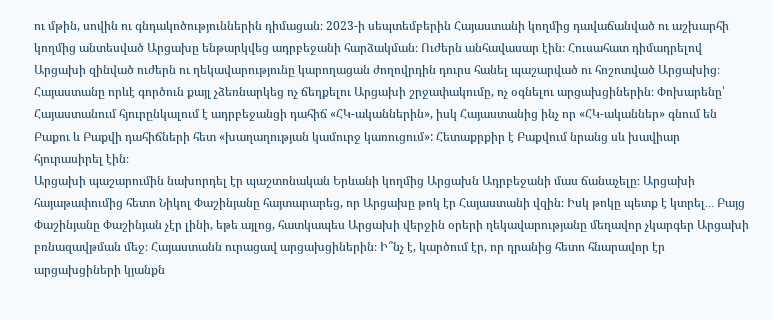ու մթին, սովին ու գնդակոծություններին դիմացան։ 2023-ի սեպտեմբերին Հայաստանի կողմից դավաճանված ու աշխարհի կողմից անտեսված Արցախը ենթարկվեց ադրբեջանի հարձակման։ Ուժերն անհավասար էին։ Հուսահատ դիմադրելով Արցախի զինված ուժերն ու ղեկավարությունը կարողացան ժողովրդին դուրս հանել պաշարված ու հոշոտված Արցախից։ Հայաստանը որևէ գործուն քայլ չձեռնարկեց ոչ ճեղքելու Արցախի շրջափակումը, ոչ օգնելու արցախցիներին։ Փոխարենը՝ Հայաստանում հյուրընկալում է ադրբեջանցի դահիճ «ՀԿ-ականներին», իսկ Հայաստանից ինչ որ «ՀԿ-ականներ» գնում են Բաքու և Բաքվի դահիճների հետ «խաղաղության կամուրջ կառուցում»: Հետաքրքիր է Բաքվում նրանց սև խավիար հյուրասիրել էին։
Արցախի պաշարումին նախորդել էր պաշտոնական Երևանի կողմից Արցախն Ադրբեջանի մաս ճանաչելը։ Արցախի հայաթափումից հետո Նիկոլ Փաշինյանը հայտարարեց, որ Արցախը թոկ էր Հայաստանի վզին։ Իսկ թոկը պետք է կտրել․․․ Բայց Փաշինյանը Փաշինյան չէր լինի, եթե այլոց, հատկապես Արցախի վերջին օրերի ղեկավարությանը մեղավոր չկարգեր Արցախի բռնազավթման մեջ։ Հայաստանն ուրացավ արցախցիներին։ Ի՞նչ է, կարծում էր, որ դրանից հետո հնարավոր էր արցախցիների կյանքն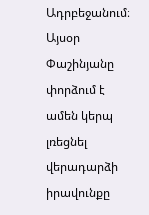Ադրբեջանում։
Այսօր Փաշինյանը փորձում է ամեն կերպ լռեցնել վերադարձի իրավունքը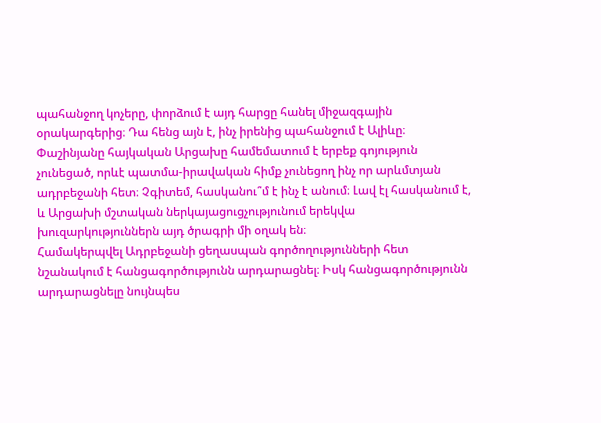պահանջող կոչերը, փորձում է այդ հարցը հանել միջազգային օրակարգերից։ Դա հենց այն է, ինչ իրենից պահանջում է Ալիևը։ Փաշինյանը հայկական Արցախը համեմատում է երբեք գոյություն չունեցած, որևէ պատմա-իրավական հիմք չունեցող ինչ որ արևմտյան ադրբեջանի հետ։ Չգիտեմ, հասկանու՞մ է ինչ է անում։ Լավ էլ հասկանում է, և Արցախի մշտական ներկայացուցչությունում երեկվա խուզարկություններն այդ ծրագրի մի օղակ են։
Համակերպվել Ադրբեջանի ցեղասպան գործողությունների հետ նշանակում է հանցագործությունն արդարացնել։ Իսկ հանցագործությունն արդարացնելը նույնպես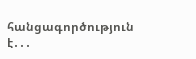հանցագործություն է․․․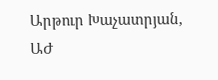Արթուր Խաչատրյան, ԱԺ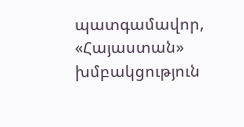պատգամավոր, «Հայաստան» խմբակցություն